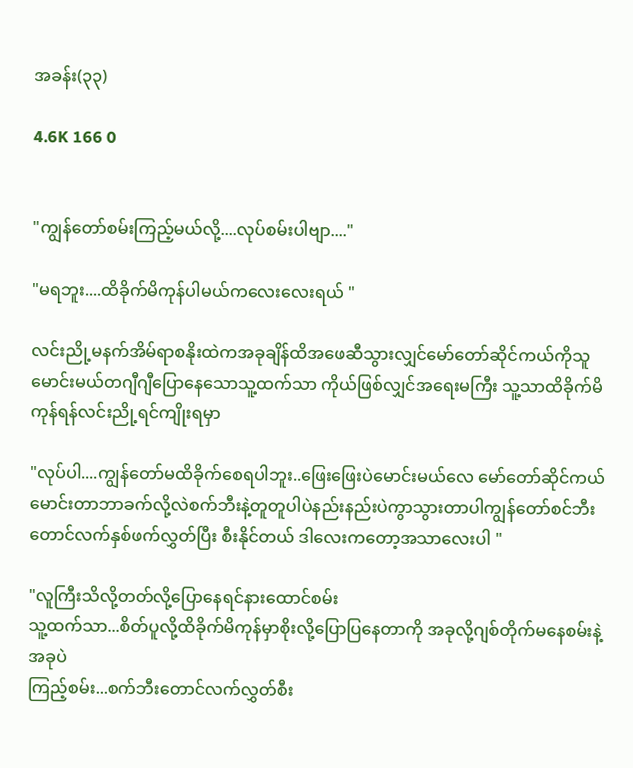အခန်း(၃၃)

4.6K 166 0


"ကျွန်တော်စမ်းကြည့်မယ်လို့....လုပ်စမ်းပါဗျာ...."

"မရဘူး....ထိခိုက်မိကုန်ပါမယ်ကလေးလေးရယ် "

လင်းညို့မနက်အိမ်ရာစနိုးထဲကအခုချိန်ထိအဖေဆီသွားလျှင်မော်တော်ဆိုင်ကယ်ကိုသူမောင်းမယ်တဂျီဂျီပြောနေသောသူ့ထက်သာ ကိုယ်ဖြစ်လျှင်အရေးမကြီး သူ့သာထိခိုက်မိကုန်ရန်လင်းညို့ရင်ကျိုးရမှာ

"လုပ်ပါ....ကျွန်တော်မထိခိုက်စေရပါဘူး..ဖြေးဖြေးပဲမောင်းမယ်လေ မော်တော်ဆိုင်ကယ်မောင်းတာဘာခက်လို့လဲစက်ဘီးနဲ့တူတူပါပဲနည်းနည်းပဲကွာသွားတာပါကျွန်တော်စင်ဘီးတောင်လက်နှစ်ဖက်လွှတ်ပြီး စီးနိုင်တယ် ဒါလေးကတော့အသာလေးပါ "

"လူကြီးသိလို့တတ်လို့ပြောနေရင်နားထောင်စမ်း
သူ့ထက်သာ...စိတ်ပူလို့ထိခိုက်မိကုန်မှာစိုးလို့ပြောပြနေတာကို အခုလို့ဂျစ်တိုက်မနေစမ်းနဲ့ အခုပဲ
ကြည့်စမ်း...စက်ဘီးတောင်လက်လွှတ်စီး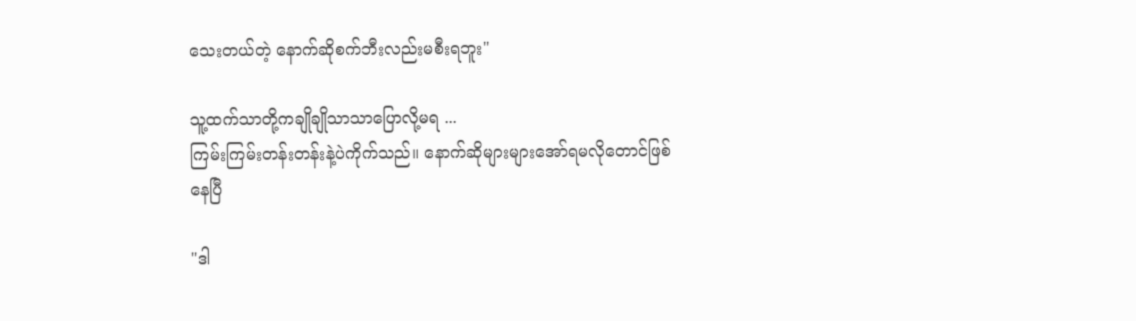သေးတယ်တဲ့ နောက်ဆိုစက်ဘီးလည်းမစီးရဘူး"

သူ့ထက်သာတို့ကချိုချိုသာသာပြောလို့မရ ...
ကြမ်းကြမ်းတန်းတန်းနဲ့ပဲကိုက်သည်။ နောက်ဆိုများများအော်ရမလိုတောင်ဖြစ်နေပြီ

"ဒါ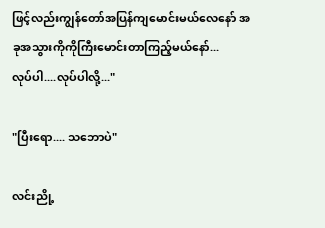ဖြင့်လည်းကျွန်တော်အပြန်ကျမောင်းမယ်လေနော် အခုအသွားကိုကိုကြီးမောင်းတာကြည့်မယ်နော်...
လုပ်ပါ....လုပ်ပါလို့..."

"ပြီးရော.... သဘောပဲ"

လင်းညို့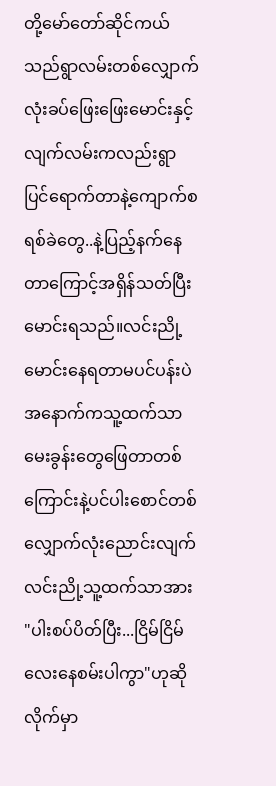တို့မော်တော်ဆိုင်ကယ်သည်ရွာလမ်းတစ်လျှောက်လုံးခပ်ဖြေးဖြေးမောင်းနှင့်လျက်လမ်းကလည်းရွာပြင်ရောက်တာနဲ့ကျောက်စရစ်ခဲတွေ..နဲ့ပြည့်နက်နေတာကြောင့်အရှိန်သတ်ပြီးမောင်းရသည်။လင်းညို့မောင်းနေရတာမပင်ပန်းပဲအနောက်ကသူ့ထက်သာမေးခွန်းတွေဖြေတာတစ်ကြောင်းနဲ့ပင်ပါးစောင်တစ်လျှောက်လုံးညောင်းလျက် လင်းညို့သူ့ထက်သာအား "ပါးစပ်ပိတ်ပြီး...ငြိမ်ငြိမ်လေးနေစမ်းပါကွာ"ဟုဆိုလိုက်မှာ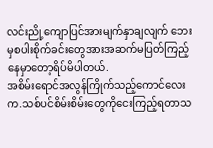လင်းညို့ကျောပြင်အားမျက်နှာချလျက် ဘေးမှစပါးစိုက်ခင်းတွေအားအဆက်မပြတ်ကြည့်နေမှာတော့ရိပ်မိပါတယ်.
အစိမ်းရောင်အလွန်ကြိုက်သည့်ကောင်လေးက.သစ်ပင်စိမ်းစိမ်းတွေကိုငေးကြည့်ရတာသ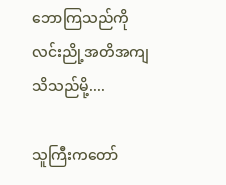ဘောကြသည်ကိုလင်းညို့အတိအကျသိသည်မို့....

သူကြီးကတော်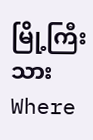မြို့ကြီးသားWhere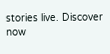stories live. Discover now